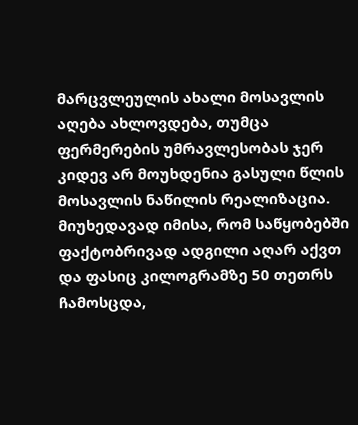მარცვლეულის ახალი მოსავლის აღება ახლოვდება, თუმცა ფერმერების უმრავლესობას ჯერ კიდევ არ მოუხდენია გასული წლის მოსავლის ნაწილის რეალიზაცია.
მიუხედავად იმისა, რომ საწყობებში ფაქტობრივად ადგილი აღარ აქვთ და ფასიც კილოგრამზე 50 თეთრს ჩამოსცდა,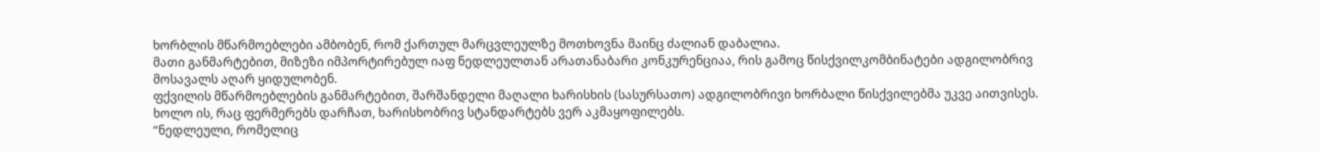ხორბლის მწარმოებლები ამბობენ, რომ ქართულ მარცვლეულზე მოთხოვნა მაინც ძალიან დაბალია.
მათი განმარტებით, მიზეზი იმპორტირებულ იაფ ნედლეულთან არათანაბარი კონკურენციაა, რის გამოც წისქვილკომბინატები ადგილობრივ მოსავალს აღარ ყიდულობენ.
ფქვილის მწარმოებლების განმარტებით, შარშანდელი მაღალი ხარისხის (სასურსათო) ადგილობრივი ხორბალი წისქვილებმა უკვე აითვისეს. ხოლო ის, რაც ფერმერებს დარჩათ, ხარისხობრივ სტანდარტებს ვერ აკმაყოფილებს.
“ნედლეული, რომელიც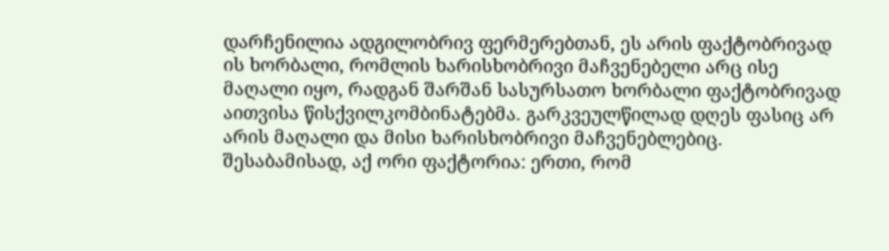დარჩენილია ადგილობრივ ფერმერებთან, ეს არის ფაქტობრივად ის ხორბალი, რომლის ხარისხობრივი მაჩვენებელი არც ისე მაღალი იყო, რადგან შარშან სასურსათო ხორბალი ფაქტობრივად აითვისა წისქვილკომბინატებმა. გარკვეულწილად დღეს ფასიც არ არის მაღალი და მისი ხარისხობრივი მაჩვენებლებიც. შესაბამისად, აქ ორი ფაქტორია: ერთი, რომ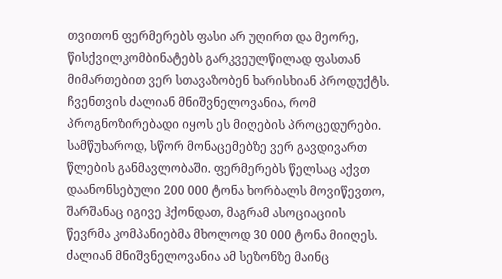თვითონ ფერმერებს ფასი არ უღირთ და მეორე, წისქვილკომბინატებს გარკვეულწილად ფასთან მიმართებით ვერ სთავაზობენ ხარისხიან პროდუქტს.
ჩვენთვის ძალიან მნიშვნელოვანია, რომ პროგნოზირებადი იყოს ეს მიღების პროცედურები. სამწუხაროდ, სწორ მონაცემებზე ვერ გავდივართ წლების განმავლობაში. ფერმერებს წელსაც აქვთ დაანონსებული 200 000 ტონა ხორბალს მოვიწევთო, შარშანაც იგივე ჰქონდათ, მაგრამ ასოციაციის წევრმა კომპანიებმა მხოლოდ 30 000 ტონა მიიღეს. ძალიან მნიშვნელოვანია ამ სეზონზე მაინც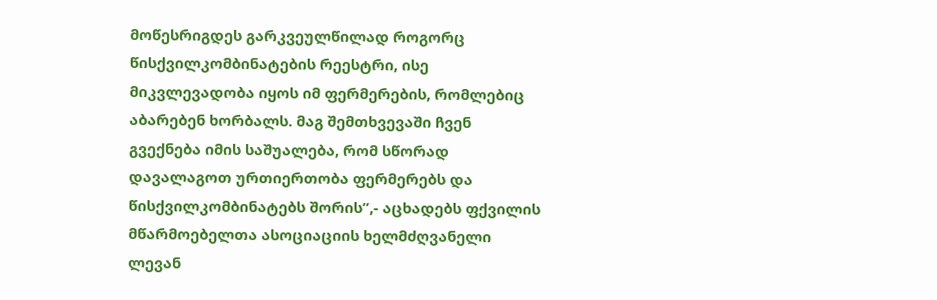მოწესრიგდეს გარკვეულწილად როგორც წისქვილკომბინატების რეესტრი, ისე მიკვლევადობა იყოს იმ ფერმერების, რომლებიც აბარებენ ხორბალს. მაგ შემთხვევაში ჩვენ გვექნება იმის საშუალება, რომ სწორად დავალაგოთ ურთიერთობა ფერმერებს და წისქვილკომბინატებს შორის”,- აცხადებს ფქვილის მწარმოებელთა ასოციაციის ხელმძღვანელი ლევან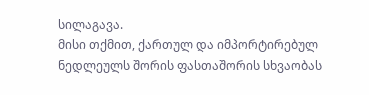სილაგავა.
მისი თქმით, ქართულ და იმპორტირებულ ნედლეულს შორის ფასთაშორის სხვაობას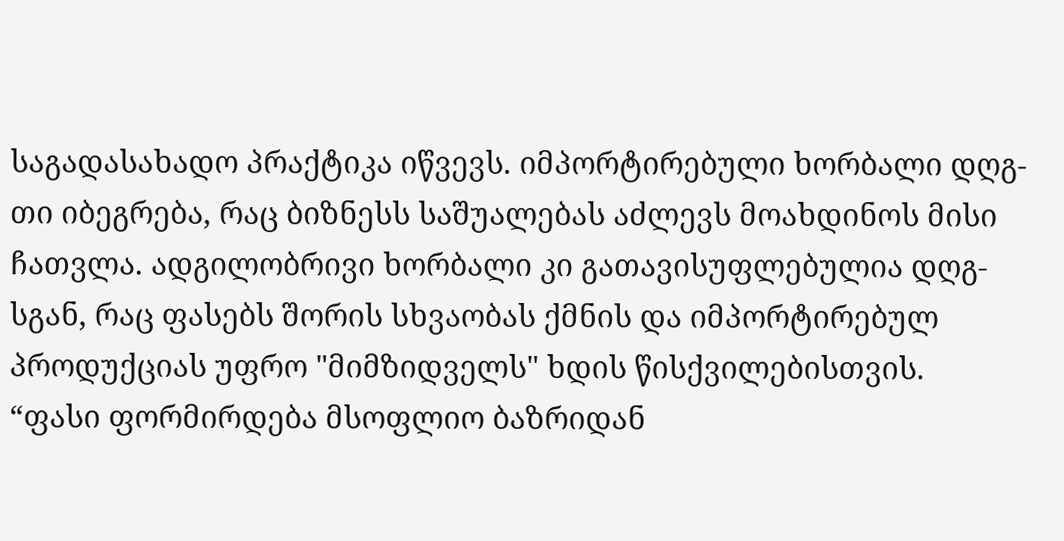საგადასახადო პრაქტიკა იწვევს. იმპორტირებული ხორბალი დღგ-თი იბეგრება, რაც ბიზნესს საშუალებას აძლევს მოახდინოს მისი ჩათვლა. ადგილობრივი ხორბალი კი გათავისუფლებულია დღგ-სგან, რაც ფასებს შორის სხვაობას ქმნის და იმპორტირებულ პროდუქციას უფრო "მიმზიდველს" ხდის წისქვილებისთვის.
“ფასი ფორმირდება მსოფლიო ბაზრიდან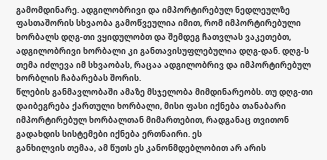გამომდინარე. ადგილობრივი და იმპორტირებულ ნედლეულზე ფასთაშორის სხვაობა გამოწვეულია იმით, რომ იმპორტირებული ხორბალს დღგ-თი ვყიდულობთ და შემდეგ ჩათვლას ვაკეთებთ, ადგილობრივი ხორბალი კი განთავისუფლებულია დღგ-დან. დღგ-ს თემა იძლევა იმ სხვაობას, რაცაა ადგილობრივ და იმპორტირებულ ხორბლის ჩაბარებას შორის.
წლების განმავლობაში ამაზე მსჯელობა მიმდინარეობს. თუ დღგ-თი დაიბეგრება ქართული ხორბალი, მისი ფასი იქნება თანაბარი იმპორტირებულ ხორბალთან მიმართებით, რადგანაც თვითონ გადახდის სისტემები იქნება ერთნაირი. ეს
განხილვის თემაა, ამ წუთს ეს კანონმდებლობით არ არის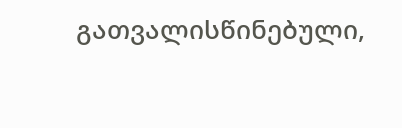გათვალისწინებული,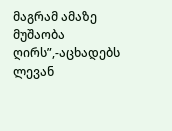მაგრამ ამაზე მუშაობა ღირს”,-აცხადებს ლევან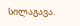სილაგავა.